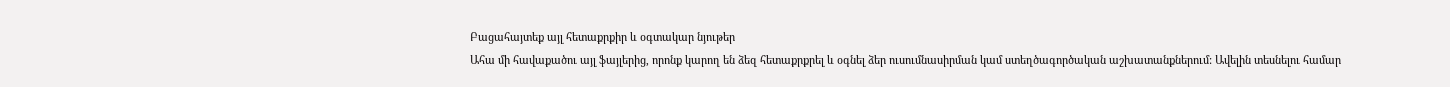Բացահայտեք այլ հետաքրքիր և օգտակար նյութեր
Ահա մի հավաքածու այլ ֆայլերից, որոնք կարող են ձեզ հետաքրքրել և օգնել ձեր ուսումնասիրման կամ ստեղծագործական աշխատանքներում: Ավելին տեսնելու համար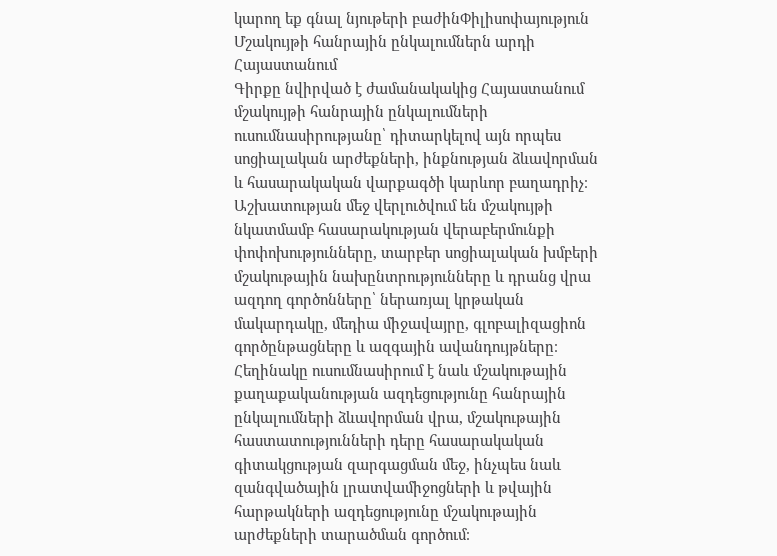կարող եք գնալ նյութերի բաժինՓիլիսոփայություն
Մշակույթի հանրային ընկալումներն արդի Հայաստանում
Գիրքը նվիրված է ժամանակակից Հայաստանում մշակույթի հանրային ընկալումների ուսումնասիրությանը՝ դիտարկելով այն որպես սոցիալական արժեքների, ինքնության ձևավորման և հասարակական վարքագծի կարևոր բաղադրիչ։ Աշխատության մեջ վերլուծվում են մշակույթի նկատմամբ հասարակության վերաբերմունքի փոփոխությունները, տարբեր սոցիալական խմբերի մշակութային նախընտրությունները և դրանց վրա ազդող գործոնները՝ ներառյալ կրթական մակարդակը, մեդիա միջավայրը, գլոբալիզացիոն գործընթացները և ազգային ավանդույթները։ Հեղինակը ուսումնասիրում է նաև մշակութային քաղաքականության ազդեցությունը հանրային ընկալումների ձևավորման վրա, մշակութային հաստատությունների դերը հասարակական գիտակցության զարգացման մեջ, ինչպես նաև զանգվածային լրատվամիջոցների և թվային հարթակների ազդեցությունը մշակութային արժեքների տարածման գործում։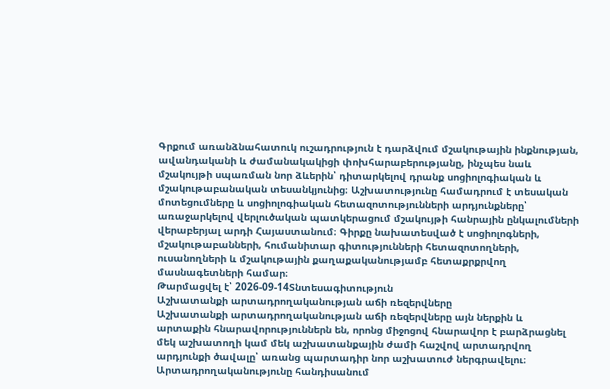Գրքում առանձնահատուկ ուշադրություն է դարձվում մշակութային ինքնության, ավանդականի և ժամանակակիցի փոխհարաբերությանը, ինչպես նաև մշակույթի սպառման նոր ձևերին՝ դիտարկելով դրանք սոցիոլոգիական և մշակութաբանական տեսանկյունից։ Աշխատությունը համադրում է տեսական մոտեցումները և սոցիոլոգիական հետազոտությունների արդյունքները՝ առաջարկելով վերլուծական պատկերացում մշակույթի հանրային ընկալումների վերաբերյալ արդի Հայաստանում։ Գիրքը նախատեսված է սոցիոլոգների, մշակութաբանների, հումանիտար գիտությունների հետազոտողների, ուսանողների և մշակութային քաղաքականությամբ հետաքրքրվող մասնագետների համար։
Թարմացվել է՝ 2026-09-14Տնտեսագիտություն
Աշխատանքի արտադրողականության աճի ռեզերվները
Աշխատանքի արտադրողականության աճի ռեզերվները այն ներքին և արտաքին հնարավորություններն են, որոնց միջոցով հնարավոր է բարձրացնել մեկ աշխատողի կամ մեկ աշխատանքային ժամի հաշվով արտադրվող արդյունքի ծավալը՝ առանց պարտադիր նոր աշխատուժ ներգրավելու։ Արտադրողականությունը հանդիսանում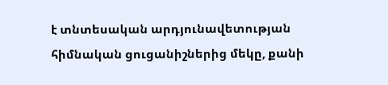է տնտեսական արդյունավետության հիմնական ցուցանիշներից մեկը, քանի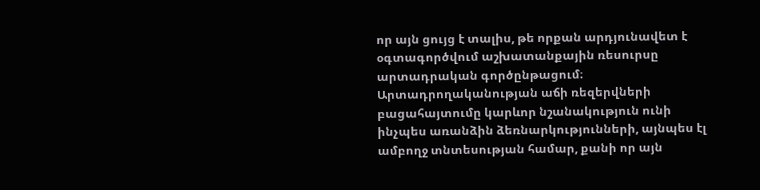որ այն ցույց է տալիս, թե որքան արդյունավետ է օգտագործվում աշխատանքային ռեսուրսը արտադրական գործընթացում։ Արտադրողականության աճի ռեզերվների բացահայտումը կարևոր նշանակություն ունի ինչպես առանձին ձեռնարկությունների, այնպես էլ ամբողջ տնտեսության համար, քանի որ այն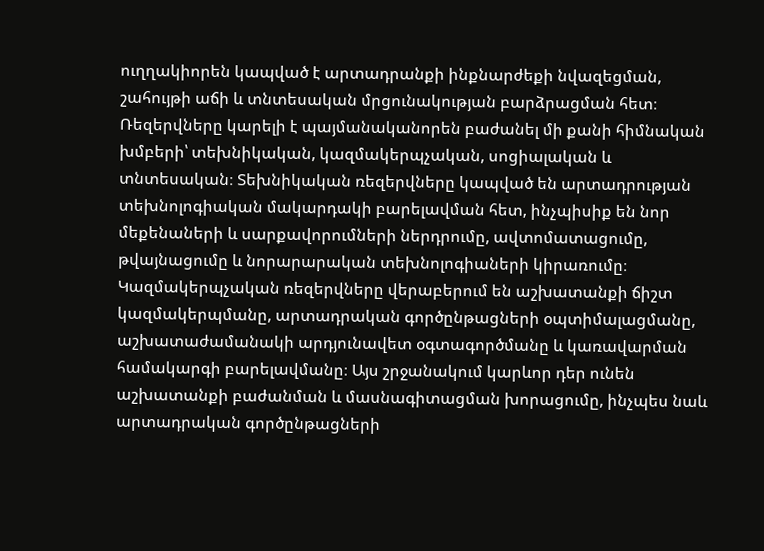ուղղակիորեն կապված է արտադրանքի ինքնարժեքի նվազեցման, շահույթի աճի և տնտեսական մրցունակության բարձրացման հետ։ Ռեզերվները կարելի է պայմանականորեն բաժանել մի քանի հիմնական խմբերի՝ տեխնիկական, կազմակերպչական, սոցիալական և տնտեսական։ Տեխնիկական ռեզերվները կապված են արտադրության տեխնոլոգիական մակարդակի բարելավման հետ, ինչպիսիք են նոր մեքենաների և սարքավորումների ներդրումը, ավտոմատացումը, թվայնացումը և նորարարական տեխնոլոգիաների կիրառումը։ Կազմակերպչական ռեզերվները վերաբերում են աշխատանքի ճիշտ կազմակերպմանը, արտադրական գործընթացների օպտիմալացմանը, աշխատաժամանակի արդյունավետ օգտագործմանը և կառավարման համակարգի բարելավմանը։ Այս շրջանակում կարևոր դեր ունեն աշխատանքի բաժանման և մասնագիտացման խորացումը, ինչպես նաև արտադրական գործընթացների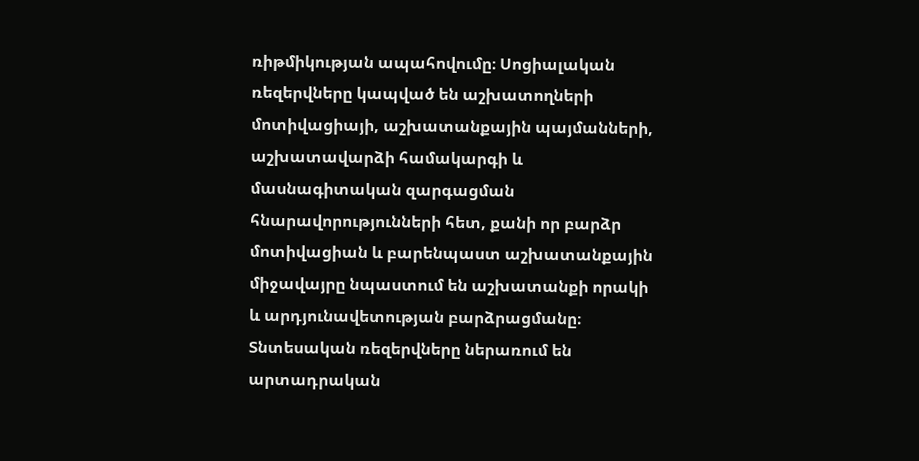ռիթմիկության ապահովումը։ Սոցիալական ռեզերվները կապված են աշխատողների մոտիվացիայի, աշխատանքային պայմանների, աշխատավարձի համակարգի և մասնագիտական զարգացման հնարավորությունների հետ, քանի որ բարձր մոտիվացիան և բարենպաստ աշխատանքային միջավայրը նպաստում են աշխատանքի որակի և արդյունավետության բարձրացմանը։ Տնտեսական ռեզերվները ներառում են արտադրական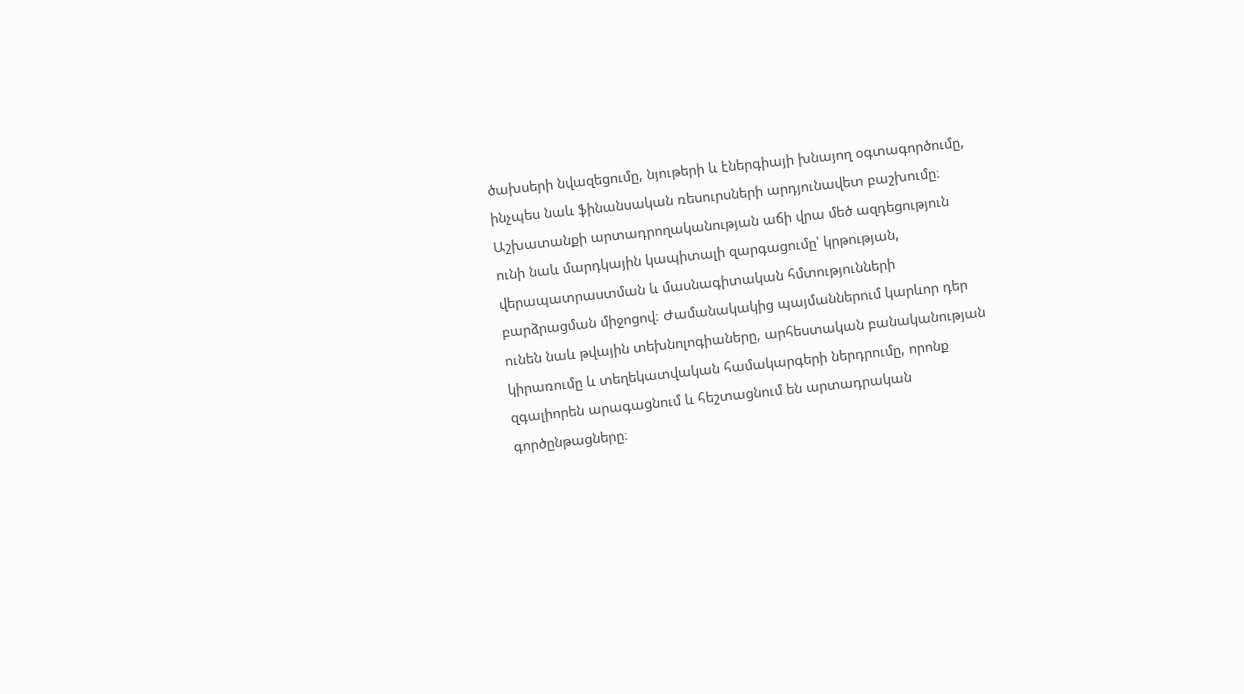ծախսերի նվազեցումը, նյութերի և էներգիայի խնայող օգտագործումը, ինչպես նաև ֆինանսական ռեսուրսների արդյունավետ բաշխումը։ Աշխատանքի արտադրողականության աճի վրա մեծ ազդեցություն ունի նաև մարդկային կապիտալի զարգացումը՝ կրթության, վերապատրաստման և մասնագիտական հմտությունների բարձրացման միջոցով։ Ժամանակակից պայմաններում կարևոր դեր ունեն նաև թվային տեխնոլոգիաները, արհեստական բանականության կիրառումը և տեղեկատվական համակարգերի ներդրումը, որոնք զգալիորեն արագացնում և հեշտացնում են արտադրական գործընթացները։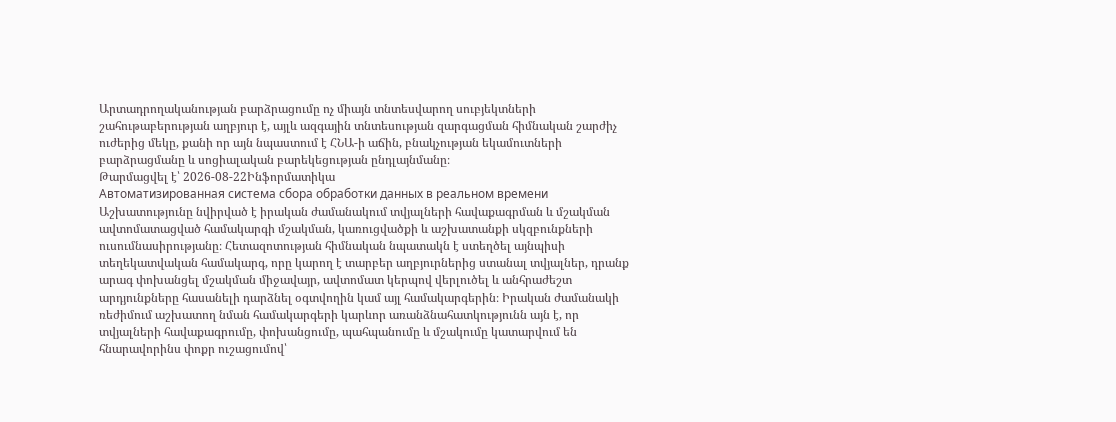Արտադրողականության բարձրացումը ոչ միայն տնտեսվարող սուբյեկտների շահութաբերության աղբյուր է, այլև ազգային տնտեսության զարգացման հիմնական շարժիչ ուժերից մեկը, քանի որ այն նպաստում է ՀՆԱ-ի աճին, բնակչության եկամուտների բարձրացմանը և սոցիալական բարեկեցության ընդլայնմանը։
Թարմացվել է՝ 2026-08-22Ինֆորմատիկա
Автоматизированная система сбора обработки данных в реальном времени
Աշխատությունը նվիրված է իրական ժամանակում տվյալների հավաքագրման և մշակման ավտոմատացված համակարգի մշակման, կառուցվածքի և աշխատանքի սկզբունքների ուսումնասիրությանը։ Հետազոտության հիմնական նպատակն է ստեղծել այնպիսի տեղեկատվական համակարգ, որը կարող է տարբեր աղբյուրներից ստանալ տվյալներ, դրանք արագ փոխանցել մշակման միջավայր, ավտոմատ կերպով վերլուծել և անհրաժեշտ արդյունքները հասանելի դարձնել օգտվողին կամ այլ համակարգերին։ Իրական ժամանակի ռեժիմում աշխատող նման համակարգերի կարևոր առանձնահատկությունն այն է, որ տվյալների հավաքագրումը, փոխանցումը, պահպանումը և մշակումը կատարվում են հնարավորինս փոքր ուշացումով՝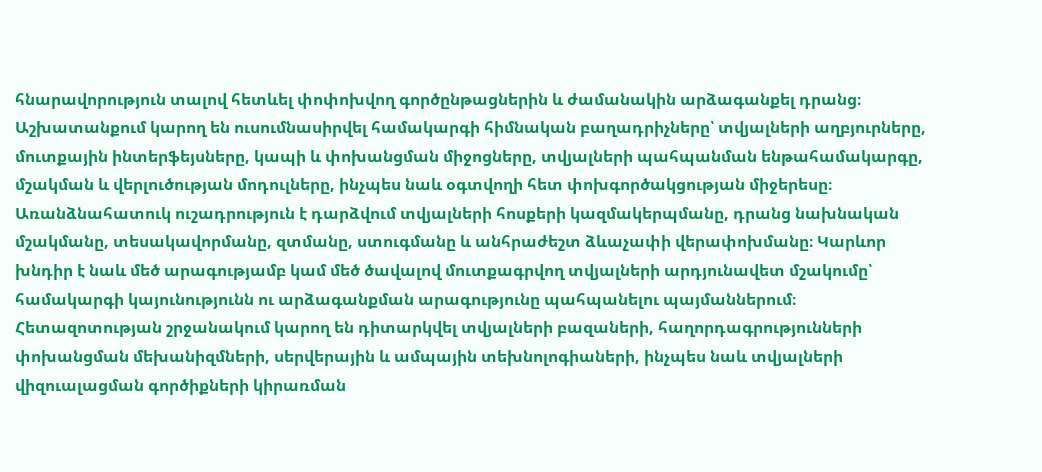հնարավորություն տալով հետևել փոփոխվող գործընթացներին և ժամանակին արձագանքել դրանց։ Աշխատանքում կարող են ուսումնասիրվել համակարգի հիմնական բաղադրիչները՝ տվյալների աղբյուրները, մուտքային ինտերֆեյսները, կապի և փոխանցման միջոցները, տվյալների պահպանման ենթահամակարգը, մշակման և վերլուծության մոդուլները, ինչպես նաև օգտվողի հետ փոխգործակցության միջերեսը։ Առանձնահատուկ ուշադրություն է դարձվում տվյալների հոսքերի կազմակերպմանը, դրանց նախնական մշակմանը, տեսակավորմանը, զտմանը, ստուգմանը և անհրաժեշտ ձևաչափի վերափոխմանը։ Կարևոր խնդիր է նաև մեծ արագությամբ կամ մեծ ծավալով մուտքագրվող տվյալների արդյունավետ մշակումը՝ համակարգի կայունությունն ու արձագանքման արագությունը պահպանելու պայմաններում։ Հետազոտության շրջանակում կարող են դիտարկվել տվյալների բազաների, հաղորդագրությունների փոխանցման մեխանիզմների, սերվերային և ամպային տեխնոլոգիաների, ինչպես նաև տվյալների վիզուալացման գործիքների կիրառման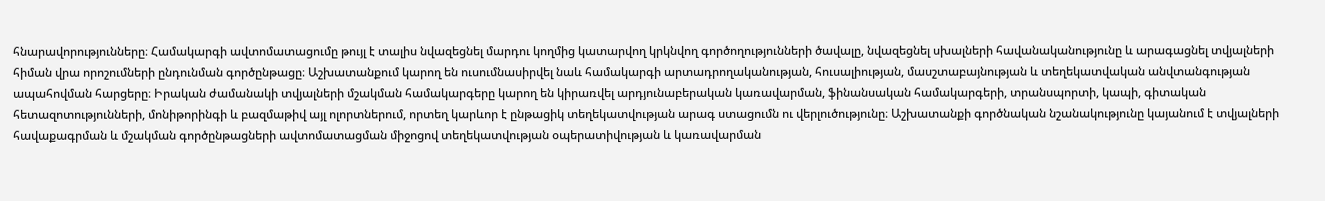հնարավորությունները։ Համակարգի ավտոմատացումը թույլ է տալիս նվազեցնել մարդու կողմից կատարվող կրկնվող գործողությունների ծավալը, նվազեցնել սխալների հավանականությունը և արագացնել տվյալների հիման վրա որոշումների ընդունման գործընթացը։ Աշխատանքում կարող են ուսումնասիրվել նաև համակարգի արտադրողականության, հուսալիության, մասշտաբայնության և տեղեկատվական անվտանգության ապահովման հարցերը։ Իրական ժամանակի տվյալների մշակման համակարգերը կարող են կիրառվել արդյունաբերական կառավարման, ֆինանսական համակարգերի, տրանսպորտի, կապի, գիտական հետազոտությունների, մոնիթորինգի և բազմաթիվ այլ ոլորտներում, որտեղ կարևոր է ընթացիկ տեղեկատվության արագ ստացումն ու վերլուծությունը։ Աշխատանքի գործնական նշանակությունը կայանում է տվյալների հավաքագրման և մշակման գործընթացների ավտոմատացման միջոցով տեղեկատվության օպերատիվության և կառավարման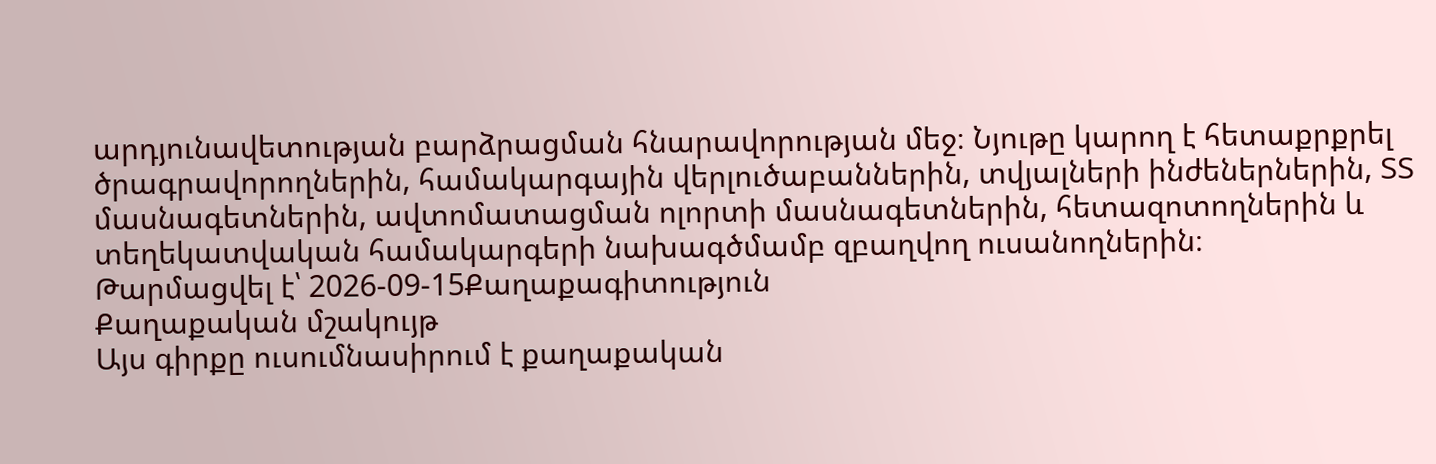արդյունավետության բարձրացման հնարավորության մեջ։ Նյութը կարող է հետաքրքրել ծրագրավորողներին, համակարգային վերլուծաբաններին, տվյալների ինժեներներին, ՏՏ մասնագետներին, ավտոմատացման ոլորտի մասնագետներին, հետազոտողներին և տեղեկատվական համակարգերի նախագծմամբ զբաղվող ուսանողներին։
Թարմացվել է՝ 2026-09-15Քաղաքագիտություն
Քաղաքական մշակույթ
Այս գիրքը ուսումնասիրում է քաղաքական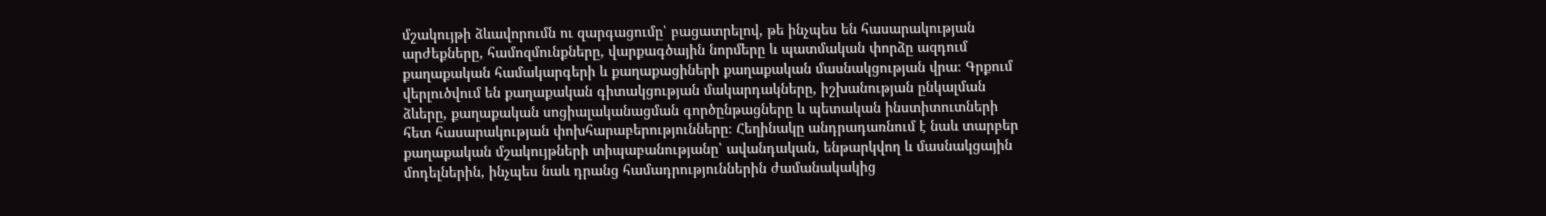մշակույթի ձևավորումն ու զարգացումը՝ բացատրելով, թե ինչպես են հասարակության արժեքները, համոզմունքները, վարքագծային նորմերը և պատմական փորձը ազդում քաղաքական համակարգերի և քաղաքացիների քաղաքական մասնակցության վրա։ Գրքում վերլուծվում են քաղաքական գիտակցության մակարդակները, իշխանության ընկալման ձևերը, քաղաքական սոցիալականացման գործընթացները և պետական ինստիտուտների հետ հասարակության փոխհարաբերությունները։ Հեղինակը անդրադառնում է նաև տարբեր քաղաքական մշակույթների տիպաբանությանը՝ ավանդական, ենթարկվող և մասնակցային մոդելներին, ինչպես նաև դրանց համադրություններին ժամանակակից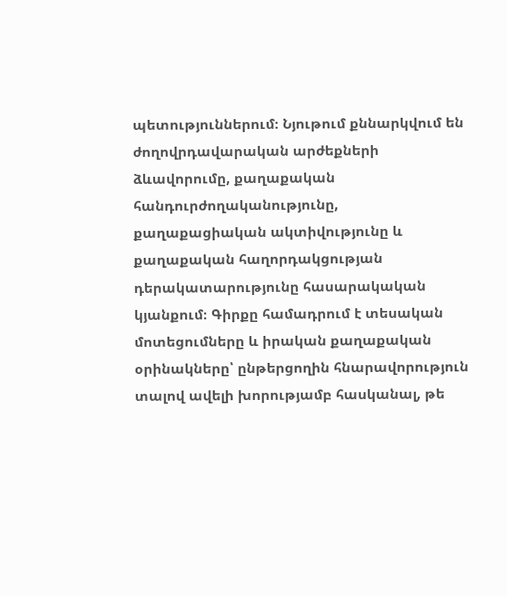պետություններում։ Նյութում քննարկվում են ժողովրդավարական արժեքների ձևավորումը, քաղաքական հանդուրժողականությունը, քաղաքացիական ակտիվությունը և քաղաքական հաղորդակցության դերակատարությունը հասարակական կյանքում։ Գիրքը համադրում է տեսական մոտեցումները և իրական քաղաքական օրինակները՝ ընթերցողին հնարավորություն տալով ավելի խորությամբ հասկանալ, թե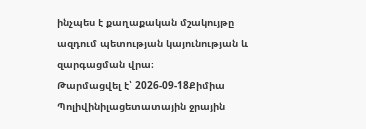ինչպես է քաղաքական մշակույթը ազդում պետության կայունության և զարգացման վրա։
Թարմացվել է՝ 2026-09-18Քիմիա
Պոլիվինիլացետատային ջրային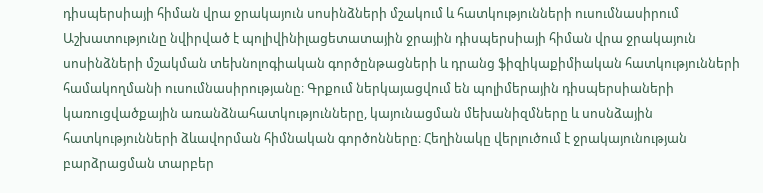դիսպերսիայի հիման վրա ջրակայուն սոսինձների մշակում և հատկությունների ուսումնասիրում
Աշխատությունը նվիրված է պոլիվինիլացետատային ջրային դիսպերսիայի հիման վրա ջրակայուն սոսինձների մշակման տեխնոլոգիական գործընթացների և դրանց ֆիզիկաքիմիական հատկությունների համակողմանի ուսումնասիրությանը։ Գրքում ներկայացվում են պոլիմերային դիսպերսիաների կառուցվածքային առանձնահատկությունները, կայունացման մեխանիզմները և սոսնձային հատկությունների ձևավորման հիմնական գործոնները։ Հեղինակը վերլուծում է ջրակայունության բարձրացման տարբեր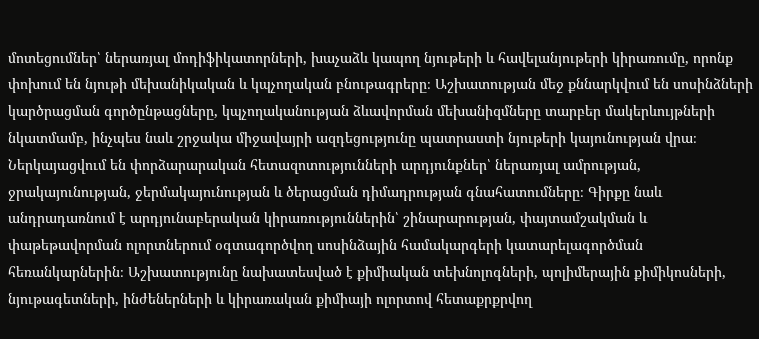մոտեցումներ՝ ներառյալ մոդիֆիկատորների, խաչաձև կապող նյութերի և հավելանյութերի կիրառումը, որոնք փոխում են նյութի մեխանիկական և կպչողական բնութագրերը։ Աշխատության մեջ քննարկվում են սոսինձների կարծրացման գործընթացները, կպչողականության ձևավորման մեխանիզմները տարբեր մակերևույթների նկատմամբ, ինչպես նաև շրջակա միջավայրի ազդեցությունը պատրաստի նյութերի կայունության վրա։ Ներկայացվում են փորձարարական հետազոտությունների արդյունքներ՝ ներառյալ ամրության, ջրակայունության, ջերմակայունության և ծերացման դիմադրության գնահատումները։ Գիրքը նաև անդրադառնում է արդյունաբերական կիրառություններին՝ շինարարության, փայտամշակման և փաթեթավորման ոլորտներում օգտագործվող սոսինձային համակարգերի կատարելագործման հեռանկարներին։ Աշխատությունը նախատեսված է քիմիական տեխնոլոգների, պոլիմերային քիմիկոսների, նյութագետների, ինժեներների և կիրառական քիմիայի ոլորտով հետաքրքրվող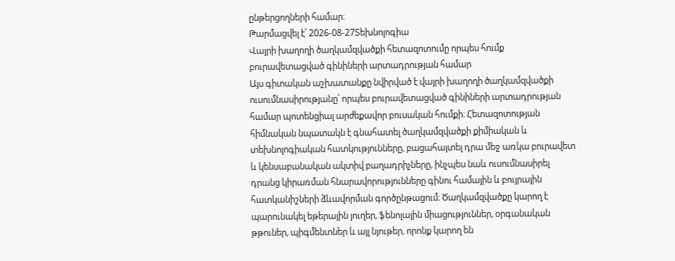ընթերցողների համար։
Թարմացվել է՝ 2026-08-27Տեխնոլոգիա
Վայրի խաղողի ծաղկամզվածքի հետազոտումը որպես հումք բուրավետացված գինիների արտադրության համար
Այս գիտական աշխատանքը նվիրված է վայրի խաղողի ծաղկամզվածքի ուսումնասիրությանը՝ որպես բուրավետացված գինիների արտադրության համար պոտենցիալ արժեքավոր բուսական հումքի։ Հետազոտության հիմնական նպատակն է գնահատել ծաղկամզվածքի քիմիական և տեխնոլոգիական հատկությունները, բացահայտել դրա մեջ առկա բուրավետ և կենսաբանական ակտիվ բաղադրիչները, ինչպես նաև ուսումնասիրել դրանց կիրառման հնարավորությունները գինու համային և բույրային հատկանիշների ձևավորման գործընթացում։ Ծաղկամզվածքը կարող է պարունակել եթերային յուղեր, ֆենոլային միացություններ, օրգանական թթուներ, պիգմենտներ և այլ նյութեր, որոնք կարող են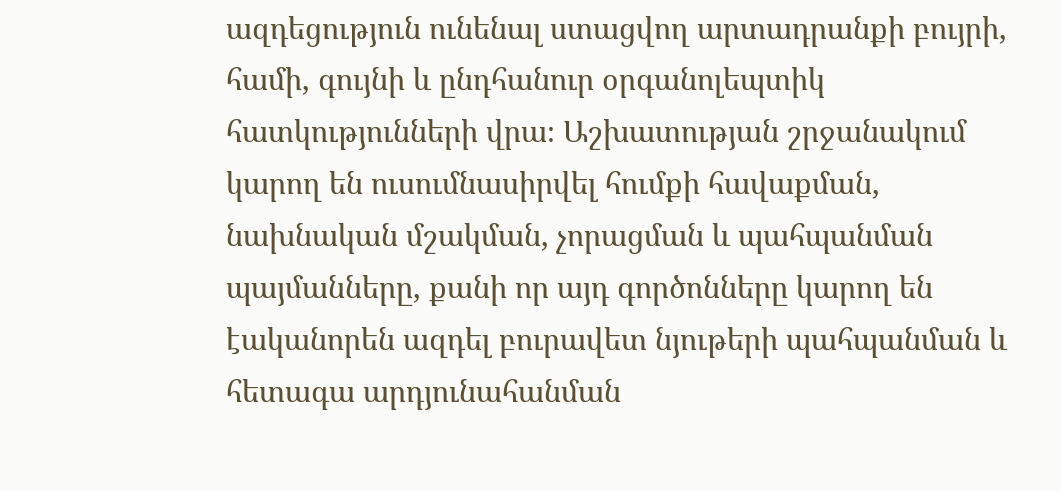ազդեցություն ունենալ ստացվող արտադրանքի բույրի, համի, գույնի և ընդհանուր օրգանոլեպտիկ հատկությունների վրա։ Աշխատության շրջանակում կարող են ուսումնասիրվել հումքի հավաքման, նախնական մշակման, չորացման և պահպանման պայմանները, քանի որ այդ գործոնները կարող են էականորեն ազդել բուրավետ նյութերի պահպանման և հետագա արդյունահանման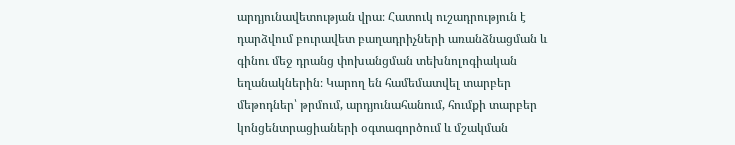արդյունավետության վրա։ Հատուկ ուշադրություն է դարձվում բուրավետ բաղադրիչների առանձնացման և գինու մեջ դրանց փոխանցման տեխնոլոգիական եղանակներին։ Կարող են համեմատվել տարբեր մեթոդներ՝ թրմում, արդյունահանում, հումքի տարբեր կոնցենտրացիաների օգտագործում և մշակման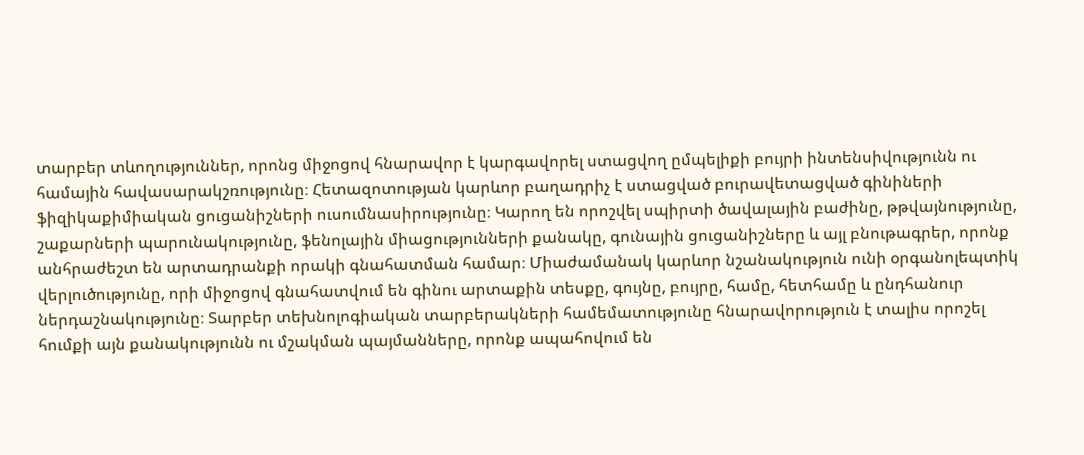տարբեր տևողություններ, որոնց միջոցով հնարավոր է կարգավորել ստացվող ըմպելիքի բույրի ինտենսիվությունն ու համային հավասարակշռությունը։ Հետազոտության կարևոր բաղադրիչ է ստացված բուրավետացված գինիների ֆիզիկաքիմիական ցուցանիշների ուսումնասիրությունը։ Կարող են որոշվել սպիրտի ծավալային բաժինը, թթվայնությունը, շաքարների պարունակությունը, ֆենոլային միացությունների քանակը, գունային ցուցանիշները և այլ բնութագրեր, որոնք անհրաժեշտ են արտադրանքի որակի գնահատման համար։ Միաժամանակ կարևոր նշանակություն ունի օրգանոլեպտիկ վերլուծությունը, որի միջոցով գնահատվում են գինու արտաքին տեսքը, գույնը, բույրը, համը, հետհամը և ընդհանուր ներդաշնակությունը։ Տարբեր տեխնոլոգիական տարբերակների համեմատությունը հնարավորություն է տալիս որոշել հումքի այն քանակությունն ու մշակման պայմանները, որոնք ապահովում են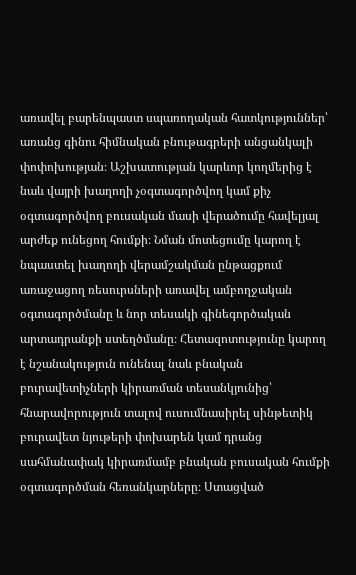առավել բարենպաստ սպառողական հատկություններ՝ առանց գինու հիմնական բնութագրերի անցանկալի փոփոխության։ Աշխատության կարևոր կողմերից է նաև վայրի խաղողի չօգտագործվող կամ քիչ օգտագործվող բուսական մասի վերածումը հավելյալ արժեք ունեցող հումքի։ Նման մոտեցումը կարող է նպաստել խաղողի վերամշակման ընթացքում առաջացող ռեսուրսների առավել ամբողջական օգտագործմանը և նոր տեսակի գինեգործական արտադրանքի ստեղծմանը։ Հետազոտությունը կարող է նշանակություն ունենալ նաև բնական բուրավետիչների կիրառման տեսանկյունից՝ հնարավորություն տալով ուսումնասիրել սինթետիկ բուրավետ նյութերի փոխարեն կամ դրանց սահմանափակ կիրառմամբ բնական բուսական հումքի օգտագործման հեռանկարները։ Ստացված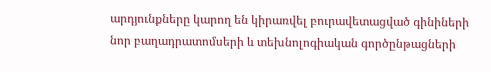արդյունքները կարող են կիրառվել բուրավետացված գինիների նոր բաղադրատոմսերի և տեխնոլոգիական գործընթացների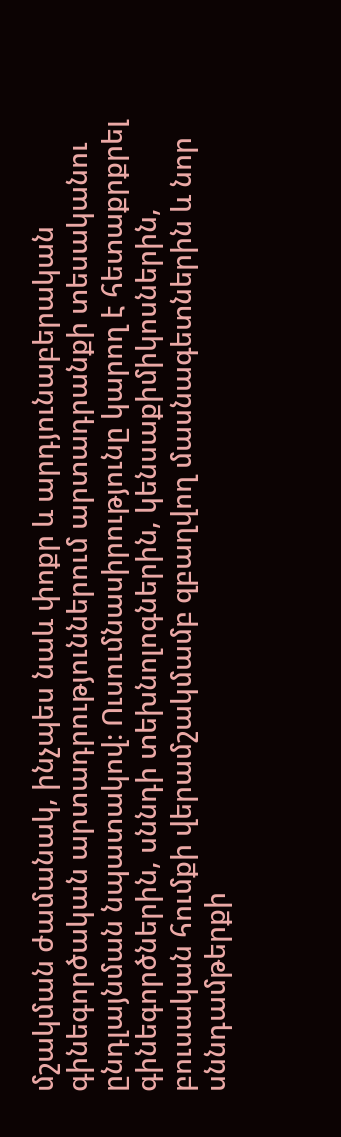մշակման ժամանակ, ինչպես նաև փոքր և արդյունաբերական գինեգործական արտադրություններում արտադրանքի տեսականու ընդլայնման նպատակով։ Ուսումնասիրությունը կարող է հետաքրքրել գինեգործներին, սննդի տեխնոլոգներին, կենսաքիմիկոսներին, բուսական հումքի վերամշակմամբ զբաղվող մասնագետներին և նոր սննդամթերքի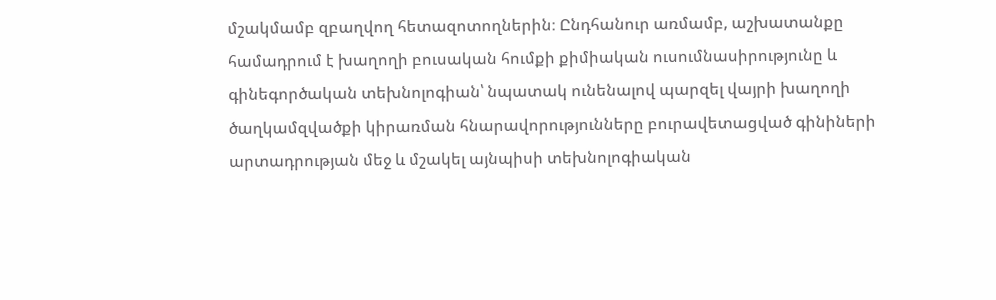մշակմամբ զբաղվող հետազոտողներին։ Ընդհանուր առմամբ, աշխատանքը համադրում է խաղողի բուսական հումքի քիմիական ուսումնասիրությունը և գինեգործական տեխնոլոգիան՝ նպատակ ունենալով պարզել վայրի խաղողի ծաղկամզվածքի կիրառման հնարավորությունները բուրավետացված գինիների արտադրության մեջ և մշակել այնպիսի տեխնոլոգիական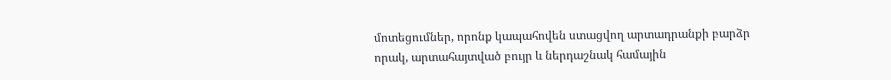մոտեցումներ, որոնք կապահովեն ստացվող արտադրանքի բարձր որակ, արտահայտված բույր և ներդաշնակ համային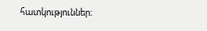հատկություններ։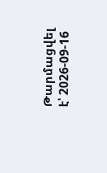Թարմացվել է՝ 2026-09-16